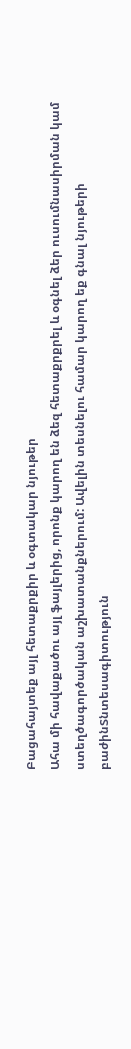Բացահայտեք այլ հետաքրքիր և օգտակար նյութեր
Ահա մի հավաքածու այլ ֆայլերից, որոնք կարող են ձեզ հետաքրքրել և օգնել ձեր ուսումնասիրման կամ ստեղծագործական աշխատանքներում: Ավելին տեսնելու համար կարող եք գնալ նյութերի բաժինՏնտեսագիտություն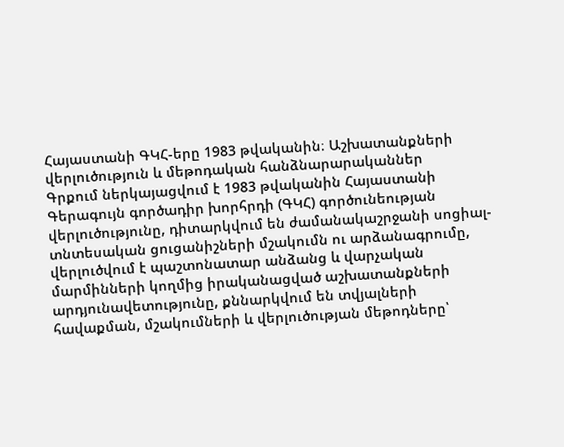Հայաստանի ԳԿՀ-երը 1983 թվականին։ Աշխատանքների վերլուծություն և մեթոդական հանձնարարականներ
Գրքում ներկայացվում է 1983 թվականին Հայաստանի Գերագույն գործադիր խորհրդի (ԳԿՀ) գործունեության վերլուծությունը, դիտարկվում են ժամանակաշրջանի սոցիալ-տնտեսական ցուցանիշների մշակումն ու արձանագրումը, վերլուծվում է պաշտոնատար անձանց և վարչական մարմինների կողմից իրականացված աշխատանքների արդյունավետությունը, քննարկվում են տվյալների հավաքման, մշակումների և վերլուծության մեթոդները՝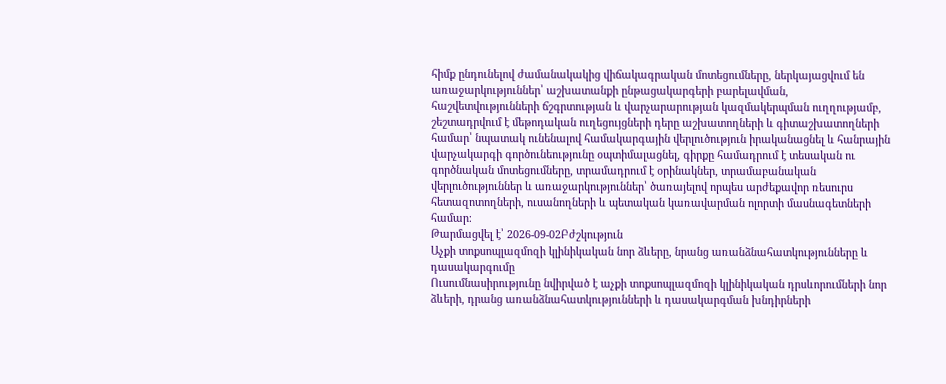հիմք ընդունելով ժամանակակից վիճակագրական մոտեցումները, ներկայացվում են առաջարկություններ՝ աշխատանքի ընթացակարգերի բարելավման, հաշվետվությունների ճշգրտության և վարչարարության կազմակերպման ուղղությամբ, շեշտադրվում է մեթոդական ուղեցույցների դերը աշխատողների և գիտաշխատողների համար՝ նպատակ ունենալով համակարգային վերլուծություն իրականացնել և հանրային վարչակարգի գործունեությունը օպտիմալացնել, գիրքը համադրում է տեսական ու գործնական մոտեցումները, տրամադրում է օրինակներ, տրամաբանական վերլուծություններ և առաջարկություններ՝ ծառայելով որպես արժեքավոր ռեսուրս հետազոտողների, ուսանողների և պետական կառավարման ոլորտի մասնագետների համար։
Թարմացվել է՝ 2026-09-02Բժշկություն
Աչքի տոքսոպլազմոզի կլինիկական նոր ձևերը, նրանց առանձնահատկությունները և դասակարգումը
Ուսումնասիրությունը նվիրված է աչքի տոքսոպլազմոզի կլինիկական դրսևորումների նոր ձևերի, դրանց առանձնահատկությունների և դասակարգման խնդիրների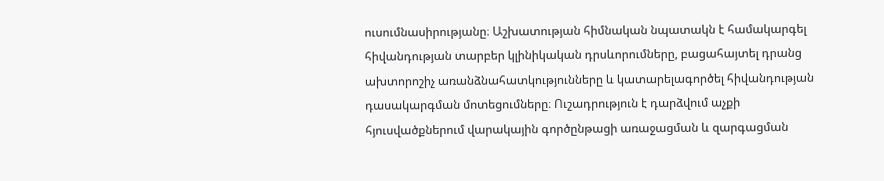ուսումնասիրությանը։ Աշխատության հիմնական նպատակն է համակարգել հիվանդության տարբեր կլինիկական դրսևորումները, բացահայտել դրանց ախտորոշիչ առանձնահատկությունները և կատարելագործել հիվանդության դասակարգման մոտեցումները։ Ուշադրություն է դարձվում աչքի հյուսվածքներում վարակային գործընթացի առաջացման և զարգացման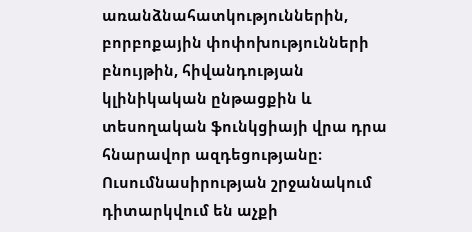առանձնահատկություններին, բորբոքային փոփոխությունների բնույթին, հիվանդության կլինիկական ընթացքին և տեսողական ֆունկցիայի վրա դրա հնարավոր ազդեցությանը։ Ուսումնասիրության շրջանակում դիտարկվում են աչքի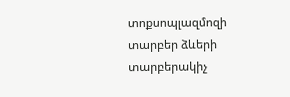տոքսոպլազմոզի տարբեր ձևերի տարբերակիչ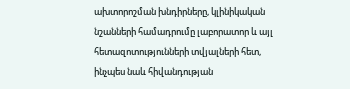ախտորոշման խնդիրները, կլինիկական նշանների համադրումը լաբորատոր և այլ հետազոտությունների տվյալների հետ, ինչպես նաև հիվանդության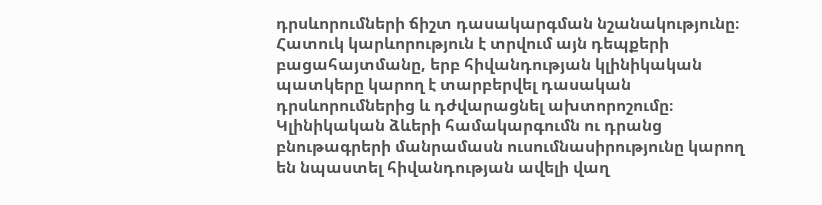դրսևորումների ճիշտ դասակարգման նշանակությունը։ Հատուկ կարևորություն է տրվում այն դեպքերի բացահայտմանը, երբ հիվանդության կլինիկական պատկերը կարող է տարբերվել դասական դրսևորումներից և դժվարացնել ախտորոշումը։ Կլինիկական ձևերի համակարգումն ու դրանց բնութագրերի մանրամասն ուսումնասիրությունը կարող են նպաստել հիվանդության ավելի վաղ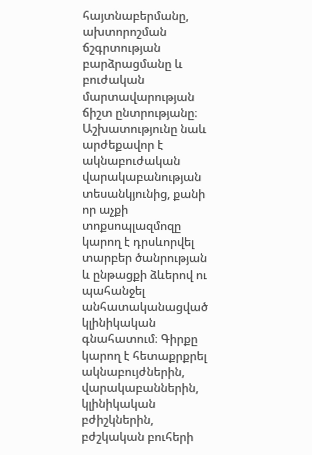հայտնաբերմանը, ախտորոշման ճշգրտության բարձրացմանը և բուժական մարտավարության ճիշտ ընտրությանը։ Աշխատությունը նաև արժեքավոր է ակնաբուժական վարակաբանության տեսանկյունից, քանի որ աչքի տոքսոպլազմոզը կարող է դրսևորվել տարբեր ծանրության և ընթացքի ձևերով ու պահանջել անհատականացված կլինիկական գնահատում։ Գիրքը կարող է հետաքրքրել ակնաբույժներին, վարակաբաններին, կլինիկական բժիշկներին, բժշկական բուհերի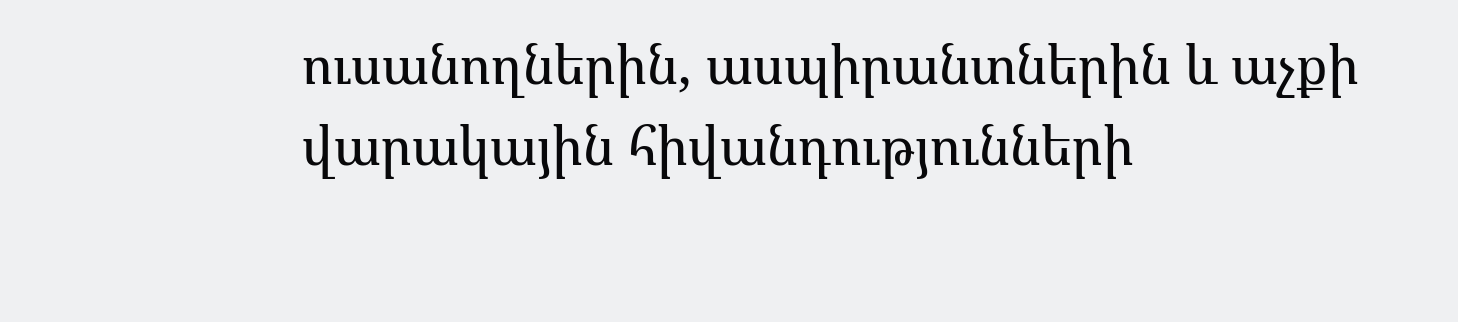ուսանողներին, ասպիրանտներին և աչքի վարակային հիվանդությունների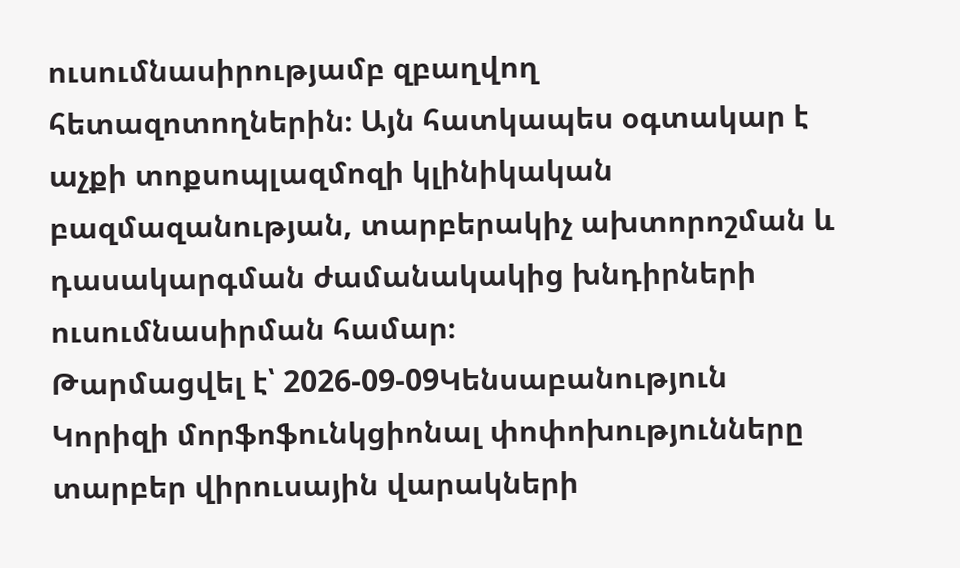ուսումնասիրությամբ զբաղվող հետազոտողներին։ Այն հատկապես օգտակար է աչքի տոքսոպլազմոզի կլինիկական բազմազանության, տարբերակիչ ախտորոշման և դասակարգման ժամանակակից խնդիրների ուսումնասիրման համար։
Թարմացվել է՝ 2026-09-09Կենսաբանություն
Կորիզի մորֆոֆունկցիոնալ փոփոխությունները տարբեր վիրուսային վարակների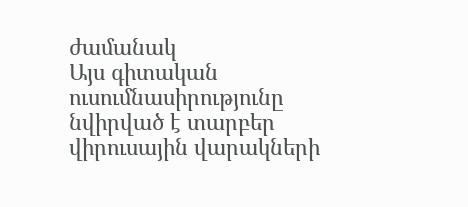ժամանակ
Այս գիտական ուսումնասիրությունը նվիրված է տարբեր վիրուսային վարակների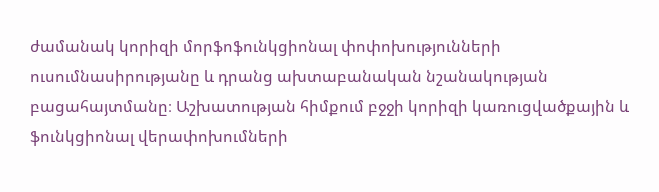ժամանակ կորիզի մորֆոֆունկցիոնալ փոփոխությունների ուսումնասիրությանը և դրանց ախտաբանական նշանակության բացահայտմանը։ Աշխատության հիմքում բջջի կորիզի կառուցվածքային և ֆունկցիոնալ վերափոխումների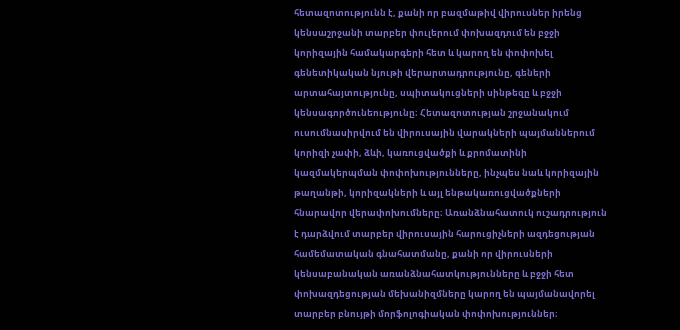հետազոտությունն է, քանի որ բազմաթիվ վիրուսներ իրենց կենսաշրջանի տարբեր փուլերում փոխազդում են բջջի կորիզային համակարգերի հետ և կարող են փոփոխել գենետիկական նյութի վերարտադրությունը, գեների արտահայտությունը, սպիտակուցների սինթեզը և բջջի կենսագործունեությունը։ Հետազոտության շրջանակում ուսումնասիրվում են վիրուսային վարակների պայմաններում կորիզի չափի, ձևի, կառուցվածքի և քրոմատինի կազմակերպման փոփոխությունները, ինչպես նաև կորիզային թաղանթի, կորիզակների և այլ ենթակառուցվածքների հնարավոր վերափոխումները։ Առանձնահատուկ ուշադրություն է դարձվում տարբեր վիրուսային հարուցիչների ազդեցության համեմատական գնահատմանը, քանի որ վիրուսների կենսաբանական առանձնահատկությունները և բջջի հետ փոխազդեցության մեխանիզմները կարող են պայմանավորել տարբեր բնույթի մորֆոլոգիական փոփոխություններ։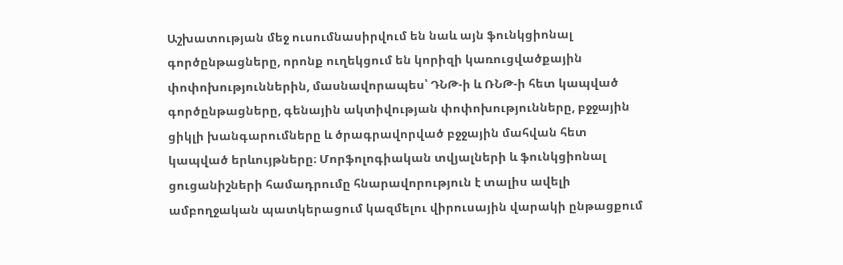Աշխատության մեջ ուսումնասիրվում են նաև այն ֆունկցիոնալ գործընթացները, որոնք ուղեկցում են կորիզի կառուցվածքային փոփոխություններին, մասնավորապես՝ ԴՆԹ-ի և ՌՆԹ-ի հետ կապված գործընթացները, գենային ակտիվության փոփոխությունները, բջջային ցիկլի խանգարումները և ծրագրավորված բջջային մահվան հետ կապված երևույթները։ Մորֆոլոգիական տվյալների և ֆունկցիոնալ ցուցանիշների համադրումը հնարավորություն է տալիս ավելի ամբողջական պատկերացում կազմելու վիրուսային վարակի ընթացքում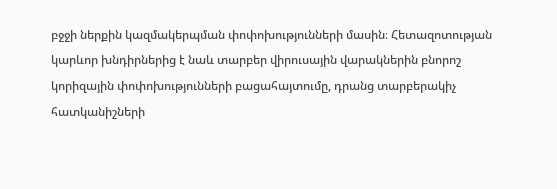բջջի ներքին կազմակերպման փոփոխությունների մասին։ Հետազոտության կարևոր խնդիրներից է նաև տարբեր վիրուսային վարակներին բնորոշ կորիզային փոփոխությունների բացահայտումը, դրանց տարբերակիչ հատկանիշների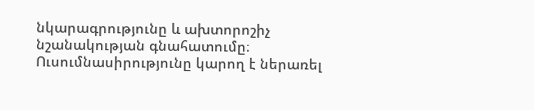նկարագրությունը և ախտորոշիչ նշանակության գնահատումը։ Ուսումնասիրությունը կարող է ներառել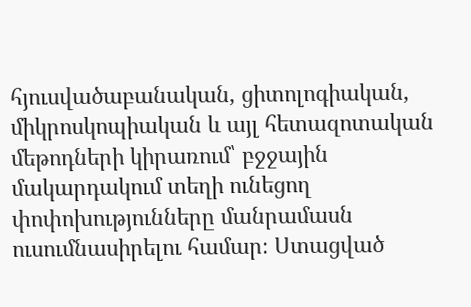հյուսվածաբանական, ցիտոլոգիական, միկրոսկոպիական և այլ հետազոտական մեթոդների կիրառում՝ բջջային մակարդակում տեղի ունեցող փոփոխությունները մանրամասն ուսումնասիրելու համար։ Ստացված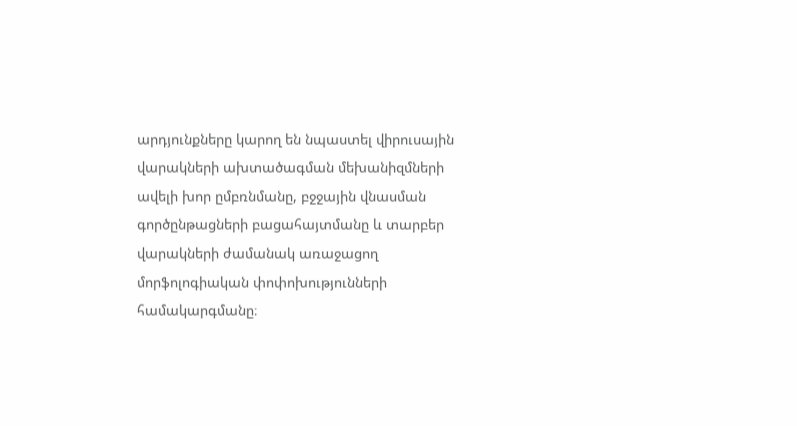արդյունքները կարող են նպաստել վիրուսային վարակների ախտածագման մեխանիզմների ավելի խոր ըմբռնմանը, բջջային վնասման գործընթացների բացահայտմանը և տարբեր վարակների ժամանակ առաջացող մորֆոլոգիական փոփոխությունների համակարգմանը։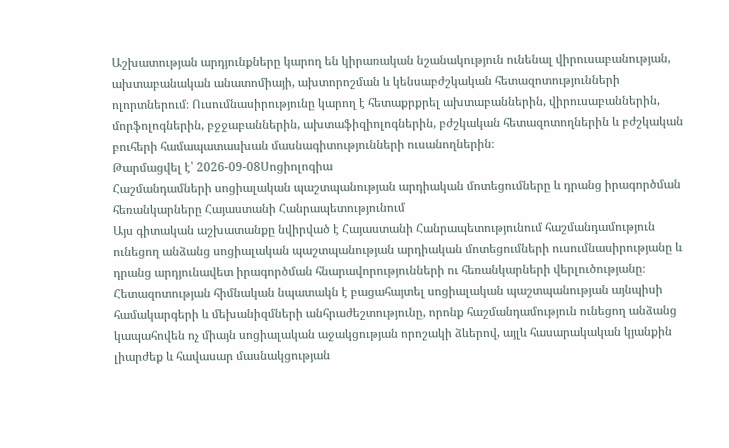Աշխատության արդյունքները կարող են կիրառական նշանակություն ունենալ վիրուսաբանության, ախտաբանական անատոմիայի, ախտորոշման և կենսաբժշկական հետազոտությունների ոլորտներում։ Ուսումնասիրությունը կարող է հետաքրքրել ախտաբաններին, վիրուսաբաններին, մորֆոլոգներին, բջջաբաններին, ախտաֆիզիոլոգներին, բժշկական հետազոտողներին և բժշկական բուհերի համապատասխան մասնագիտությունների ուսանողներին։
Թարմացվել է՝ 2026-09-08Սոցիոլոգիա
Հաշմանդամների սոցիալական պաշտպանության արդիական մոտեցումները և դրանց իրագործման հեռանկարները Հայաստանի Հանրապետությունում
Այս գիտական աշխատանքը նվիրված է Հայաստանի Հանրապետությունում հաշմանդամություն ունեցող անձանց սոցիալական պաշտպանության արդիական մոտեցումների ուսումնասիրությանը և դրանց արդյունավետ իրագործման հնարավորությունների ու հեռանկարների վերլուծությանը։ Հետազոտության հիմնական նպատակն է բացահայտել սոցիալական պաշտպանության այնպիսի համակարգերի և մեխանիզմների անհրաժեշտությունը, որոնք հաշմանդամություն ունեցող անձանց կապահովեն ոչ միայն սոցիալական աջակցության որոշակի ձևերով, այլև հասարակական կյանքին լիարժեք և հավասար մասնակցության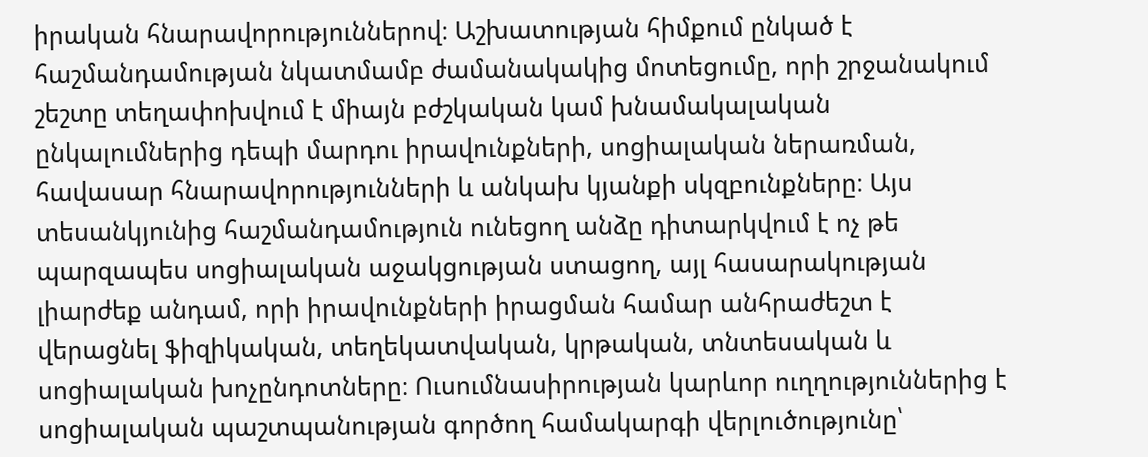իրական հնարավորություններով։ Աշխատության հիմքում ընկած է հաշմանդամության նկատմամբ ժամանակակից մոտեցումը, որի շրջանակում շեշտը տեղափոխվում է միայն բժշկական կամ խնամակալական ընկալումներից դեպի մարդու իրավունքների, սոցիալական ներառման, հավասար հնարավորությունների և անկախ կյանքի սկզբունքները։ Այս տեսանկյունից հաշմանդամություն ունեցող անձը դիտարկվում է ոչ թե պարզապես սոցիալական աջակցության ստացող, այլ հասարակության լիարժեք անդամ, որի իրավունքների իրացման համար անհրաժեշտ է վերացնել ֆիզիկական, տեղեկատվական, կրթական, տնտեսական և սոցիալական խոչընդոտները։ Ուսումնասիրության կարևոր ուղղություններից է սոցիալական պաշտպանության գործող համակարգի վերլուծությունը՝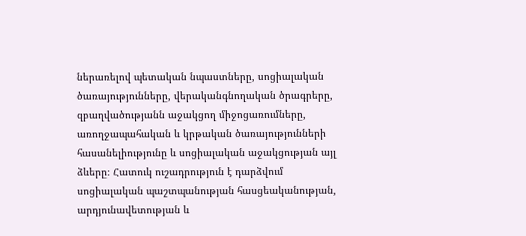ներառելով պետական նպաստները, սոցիալական ծառայությունները, վերականգնողական ծրագրերը, զբաղվածությանն աջակցող միջոցառումները, առողջապահական և կրթական ծառայությունների հասանելիությունը և սոցիալական աջակցության այլ ձևերը։ Հատուկ ուշադրություն է դարձվում սոցիալական պաշտպանության հասցեականության, արդյունավետության և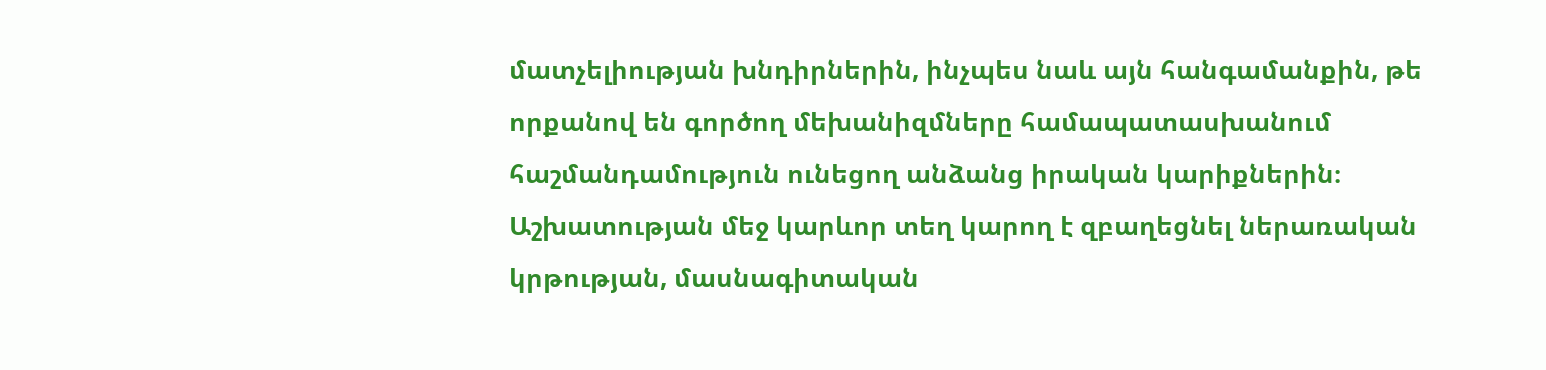մատչելիության խնդիրներին, ինչպես նաև այն հանգամանքին, թե որքանով են գործող մեխանիզմները համապատասխանում հաշմանդամություն ունեցող անձանց իրական կարիքներին։ Աշխատության մեջ կարևոր տեղ կարող է զբաղեցնել ներառական կրթության, մասնագիտական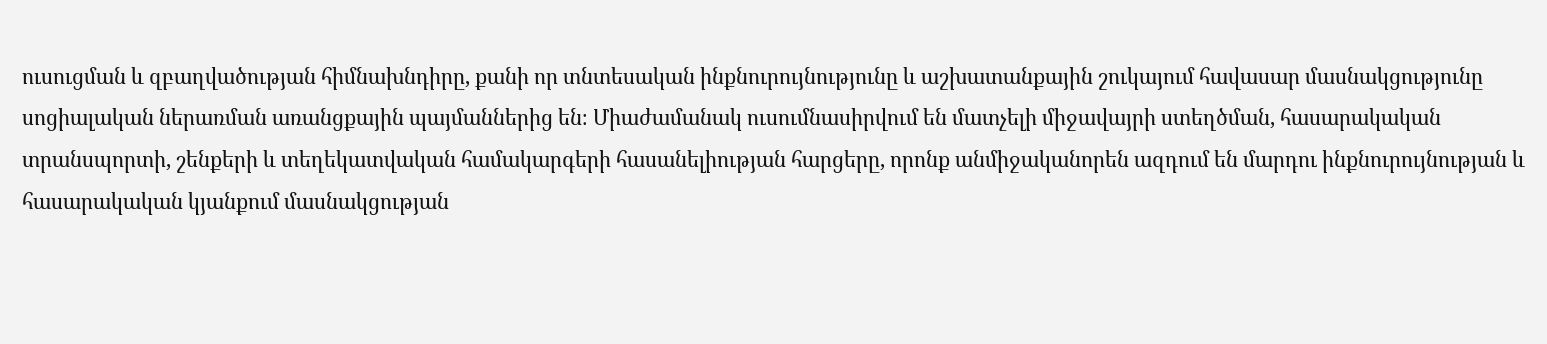ուսուցման և զբաղվածության հիմնախնդիրը, քանի որ տնտեսական ինքնուրույնությունը և աշխատանքային շուկայում հավասար մասնակցությունը սոցիալական ներառման առանցքային պայմաններից են։ Միաժամանակ ուսումնասիրվում են մատչելի միջավայրի ստեղծման, հասարակական տրանսպորտի, շենքերի և տեղեկատվական համակարգերի հասանելիության հարցերը, որոնք անմիջականորեն ազդում են մարդու ինքնուրույնության և հասարակական կյանքում մասնակցության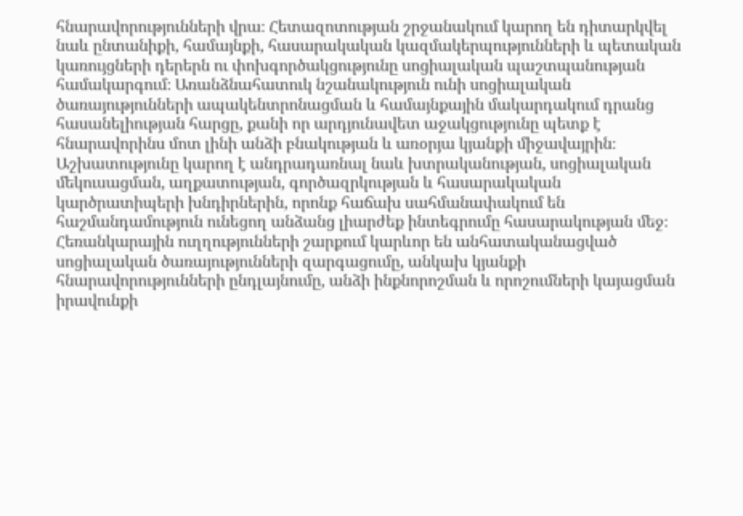հնարավորությունների վրա։ Հետազոտության շրջանակում կարող են դիտարկվել նաև ընտանիքի, համայնքի, հասարակական կազմակերպությունների և պետական կառույցների դերերն ու փոխգործակցությունը սոցիալական պաշտպանության համակարգում։ Առանձնահատուկ նշանակություն ունի սոցիալական ծառայությունների ապակենտրոնացման և համայնքային մակարդակում դրանց հասանելիության հարցը, քանի որ արդյունավետ աջակցությունը պետք է հնարավորինս մոտ լինի անձի բնակության և առօրյա կյանքի միջավայրին։ Աշխատությունը կարող է անդրադառնալ նաև խտրականության, սոցիալական մեկուսացման, աղքատության, գործազրկության և հասարակական կարծրատիպերի խնդիրներին, որոնք հաճախ սահմանափակում են հաշմանդամություն ունեցող անձանց լիարժեք ինտեգրումը հասարակության մեջ։ Հեռանկարային ուղղությունների շարքում կարևոր են անհատականացված սոցիալական ծառայությունների զարգացումը, անկախ կյանքի հնարավորությունների ընդլայնումը, անձի ինքնորոշման և որոշումների կայացման իրավունքի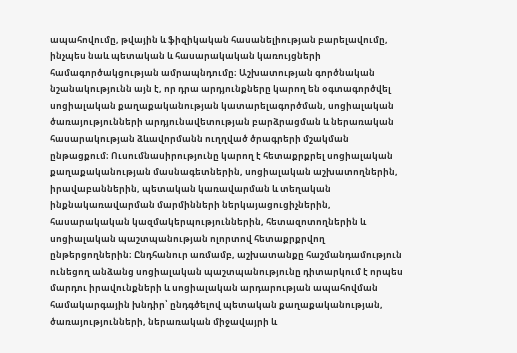ապահովումը, թվային և ֆիզիկական հասանելիության բարելավումը, ինչպես նաև պետական և հասարակական կառույցների համագործակցության ամրապնդումը։ Աշխատության գործնական նշանակությունն այն է, որ դրա արդյունքները կարող են օգտագործվել սոցիալական քաղաքականության կատարելագործման, սոցիալական ծառայությունների արդյունավետության բարձրացման և ներառական հասարակության ձևավորմանն ուղղված ծրագրերի մշակման ընթացքում։ Ուսումնասիրությունը կարող է հետաքրքրել սոցիալական քաղաքականության մասնագետներին, սոցիալական աշխատողներին, իրավաբաններին, պետական կառավարման և տեղական ինքնակառավարման մարմինների ներկայացուցիչներին, հասարակական կազմակերպություններին, հետազոտողներին և սոցիալական պաշտպանության ոլորտով հետաքրքրվող ընթերցողներին։ Ընդհանուր առմամբ, աշխատանքը հաշմանդամություն ունեցող անձանց սոցիալական պաշտպանությունը դիտարկում է որպես մարդու իրավունքների և սոցիալական արդարության ապահովման համակարգային խնդիր՝ ընդգծելով պետական քաղաքականության, ծառայությունների, ներառական միջավայրի և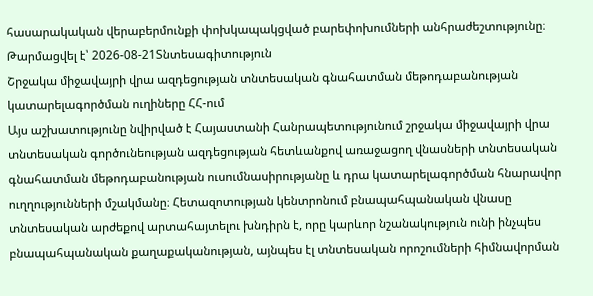հասարակական վերաբերմունքի փոխկապակցված բարեփոխումների անհրաժեշտությունը։
Թարմացվել է՝ 2026-08-21Տնտեսագիտություն
Շրջակա միջավայրի վրա ազդեցության տնտեսական գնահատման մեթոդաբանության կատարելագործման ուղիները ՀՀ-ում
Այս աշխատությունը նվիրված է Հայաստանի Հանրապետությունում շրջակա միջավայրի վրա տնտեսական գործունեության ազդեցության հետևանքով առաջացող վնասների տնտեսական գնահատման մեթոդաբանության ուսումնասիրությանը և դրա կատարելագործման հնարավոր ուղղությունների մշակմանը։ Հետազոտության կենտրոնում բնապահպանական վնասը տնտեսական արժեքով արտահայտելու խնդիրն է, որը կարևոր նշանակություն ունի ինչպես բնապահպանական քաղաքականության, այնպես էլ տնտեսական որոշումների հիմնավորման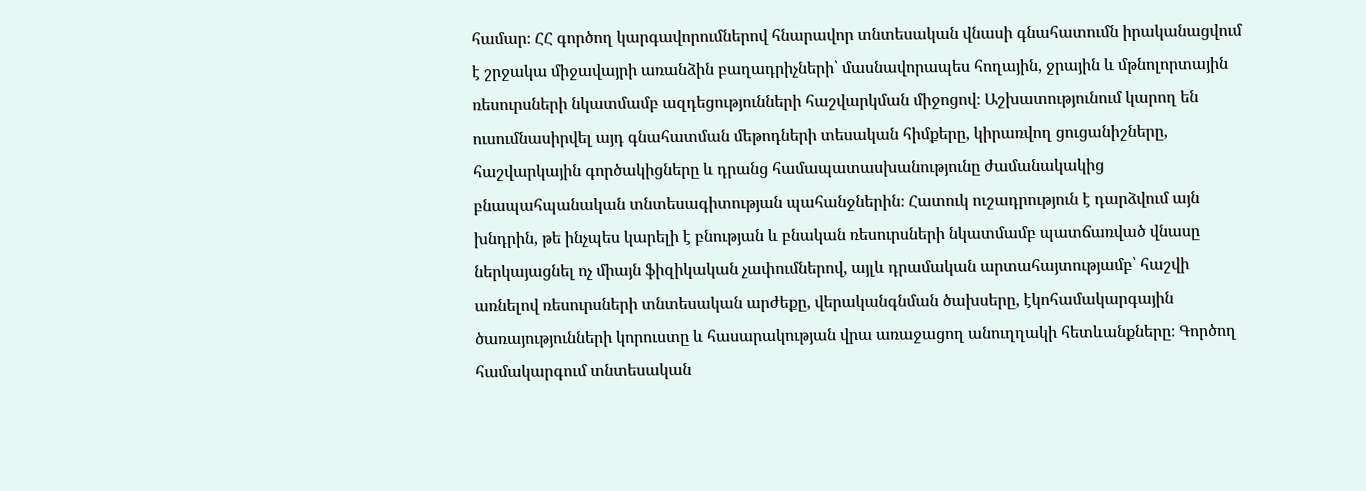համար։ ՀՀ գործող կարգավորումներով հնարավոր տնտեսական վնասի գնահատումն իրականացվում է շրջակա միջավայրի առանձին բաղադրիչների՝ մասնավորապես հողային, ջրային և մթնոլորտային ռեսուրսների նկատմամբ ազդեցությունների հաշվարկման միջոցով։ Աշխատությունում կարող են ուսումնասիրվել այդ գնահատման մեթոդների տեսական հիմքերը, կիրառվող ցուցանիշները, հաշվարկային գործակիցները և դրանց համապատասխանությունը ժամանակակից բնապահպանական տնտեսագիտության պահանջներին։ Հատուկ ուշադրություն է դարձվում այն խնդրին, թե ինչպես կարելի է բնության և բնական ռեսուրսների նկատմամբ պատճառված վնասը ներկայացնել ոչ միայն ֆիզիկական չափումներով, այլև դրամական արտահայտությամբ՝ հաշվի առնելով ռեսուրսների տնտեսական արժեքը, վերականգնման ծախսերը, էկոհամակարգային ծառայությունների կորուստը և հասարակության վրա առաջացող անուղղակի հետևանքները։ Գործող համակարգում տնտեսական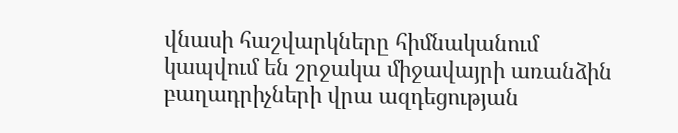վնասի հաշվարկները հիմնականում կապվում են շրջակա միջավայրի առանձին բաղադրիչների վրա ազդեցության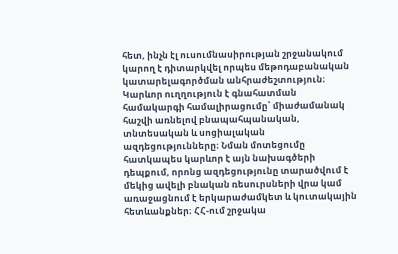հետ, ինչն էլ ուսումնասիրության շրջանակում կարող է դիտարկվել որպես մեթոդաբանական կատարելագործման անհրաժեշտություն։ Կարևոր ուղղություն է գնահատման համակարգի համալիրացումը՝ միաժամանակ հաշվի առնելով բնապահպանական, տնտեսական և սոցիալական ազդեցությունները։ Նման մոտեցումը հատկապես կարևոր է այն նախագծերի դեպքում, որոնց ազդեցությունը տարածվում է մեկից ավելի բնական ռեսուրսների վրա կամ առաջացնում է երկարաժամկետ և կուտակային հետևանքներ։ ՀՀ-ում շրջակա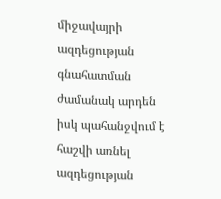միջավայրի ազդեցության գնահատման ժամանակ արդեն իսկ պահանջվում է հաշվի առնել ազդեցության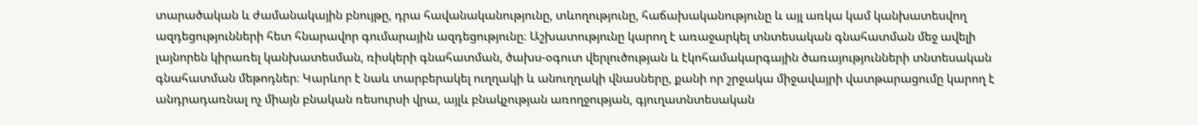տարածական և ժամանակային բնույթը, դրա հավանականությունը, տևողությունը, հաճախականությունը և այլ առկա կամ կանխատեսվող ազդեցությունների հետ հնարավոր գումարային ազդեցությունը։ Աշխատությունը կարող է առաջարկել տնտեսական գնահատման մեջ ավելի լայնորեն կիրառել կանխատեսման, ռիսկերի գնահատման, ծախս-օգուտ վերլուծության և էկոհամակարգային ծառայությունների տնտեսական գնահատման մեթոդներ։ Կարևոր է նաև տարբերակել ուղղակի և անուղղակի վնասները, քանի որ շրջակա միջավայրի վատթարացումը կարող է անդրադառնալ ոչ միայն բնական ռեսուրսի վրա, այլև բնակչության առողջության, գյուղատնտեսական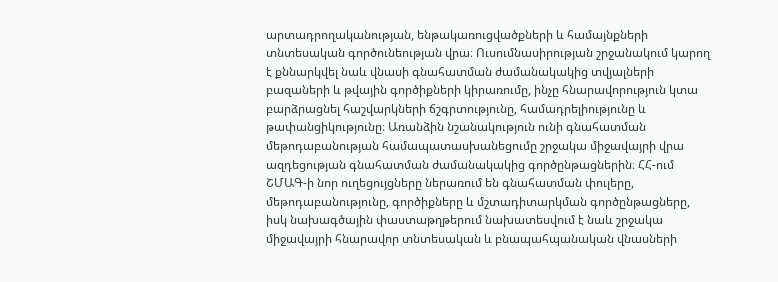արտադրողականության, ենթակառուցվածքների և համայնքների տնտեսական գործունեության վրա։ Ուսումնասիրության շրջանակում կարող է քննարկվել նաև վնասի գնահատման ժամանակակից տվյալների բազաների և թվային գործիքների կիրառումը, ինչը հնարավորություն կտա բարձրացնել հաշվարկների ճշգրտությունը, համադրելիությունը և թափանցիկությունը։ Առանձին նշանակություն ունի գնահատման մեթոդաբանության համապատասխանեցումը շրջակա միջավայրի վրա ազդեցության գնահատման ժամանակակից գործընթացներին։ ՀՀ-ում ՇՄԱԳ-ի նոր ուղեցույցները ներառում են գնահատման փուլերը, մեթոդաբանությունը, գործիքները և մշտադիտարկման գործընթացները, իսկ նախագծային փաստաթղթերում նախատեսվում է նաև շրջակա միջավայրի հնարավոր տնտեսական և բնապահպանական վնասների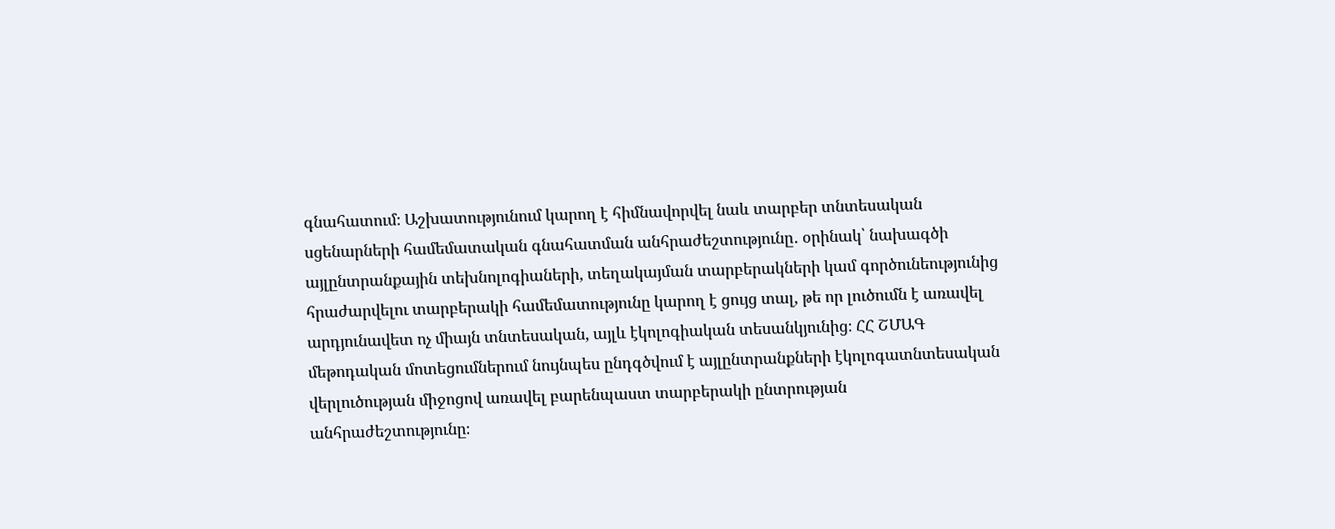գնահատում։ Աշխատությունում կարող է հիմնավորվել նաև տարբեր տնտեսական սցենարների համեմատական գնահատման անհրաժեշտությունը․ օրինակ՝ նախագծի այլընտրանքային տեխնոլոգիաների, տեղակայման տարբերակների կամ գործունեությունից հրաժարվելու տարբերակի համեմատությունը կարող է ցույց տալ, թե որ լուծումն է առավել արդյունավետ ոչ միայն տնտեսական, այլև էկոլոգիական տեսանկյունից։ ՀՀ ՇՄԱԳ մեթոդական մոտեցումներում նույնպես ընդգծվում է այլընտրանքների էկոլոգատնտեսական վերլուծության միջոցով առավել բարենպաստ տարբերակի ընտրության անհրաժեշտությունը։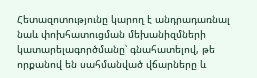Հետազոտությունը կարող է անդրադառնալ նաև փոխհատուցման մեխանիզմների կատարելագործմանը՝ գնահատելով, թե որքանով են սահմանված վճարները և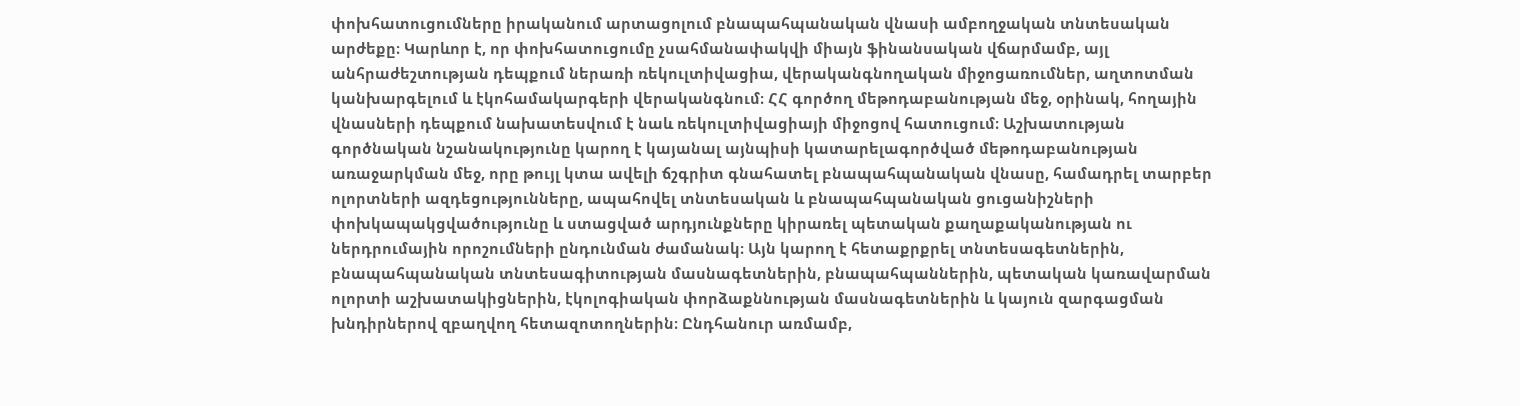փոխհատուցումները իրականում արտացոլում բնապահպանական վնասի ամբողջական տնտեսական արժեքը։ Կարևոր է, որ փոխհատուցումը չսահմանափակվի միայն ֆինանսական վճարմամբ, այլ անհրաժեշտության դեպքում ներառի ռեկուլտիվացիա, վերականգնողական միջոցառումներ, աղտոտման կանխարգելում և էկոհամակարգերի վերականգնում։ ՀՀ գործող մեթոդաբանության մեջ, օրինակ, հողային վնասների դեպքում նախատեսվում է նաև ռեկուլտիվացիայի միջոցով հատուցում։ Աշխատության գործնական նշանակությունը կարող է կայանալ այնպիսի կատարելագործված մեթոդաբանության առաջարկման մեջ, որը թույլ կտա ավելի ճշգրիտ գնահատել բնապահպանական վնասը, համադրել տարբեր ոլորտների ազդեցությունները, ապահովել տնտեսական և բնապահպանական ցուցանիշների փոխկապակցվածությունը և ստացված արդյունքները կիրառել պետական քաղաքականության ու ներդրումային որոշումների ընդունման ժամանակ։ Այն կարող է հետաքրքրել տնտեսագետներին, բնապահպանական տնտեսագիտության մասնագետներին, բնապահպաններին, պետական կառավարման ոլորտի աշխատակիցներին, էկոլոգիական փորձաքննության մասնագետներին և կայուն զարգացման խնդիրներով զբաղվող հետազոտողներին։ Ընդհանուր առմամբ,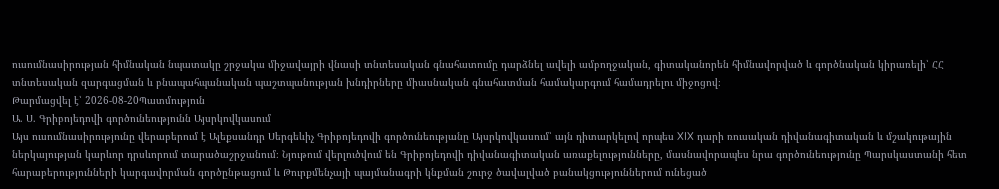ուսումնասիրության հիմնական նպատակը շրջակա միջավայրի վնասի տնտեսական գնահատումը դարձնել ավելի ամբողջական, գիտականորեն հիմնավորված և գործնական կիրառելի՝ ՀՀ տնտեսական զարգացման և բնապահպանական պաշտպանության խնդիրները միասնական գնահատման համակարգում համադրելու միջոցով։
Թարմացվել է՝ 2026-08-20Պատմություն
Ա. Ս. Գրիբոյեդովի գործունեությունն Այսրկովկասում
Այս ուսումնասիրությունը վերաբերում է Ալեքսանդր Սերգեևիչ Գրիբոյեդովի գործունեությանը Այսրկովկասում՝ այն դիտարկելով որպես XIX դարի ռուսական դիվանագիտական և մշակութային ներկայության կարևոր դրսևորում տարածաշրջանում։ Նյութում վերլուծվում են Գրիբոյեդովի դիվանագիտական առաքելությունները, մասնավորապես նրա գործունեությունը Պարսկաստանի հետ հարաբերությունների կարգավորման գործընթացում և Թուրքմենչայի պայմանագրի կնքման շուրջ ծավալված բանակցություններում ունեցած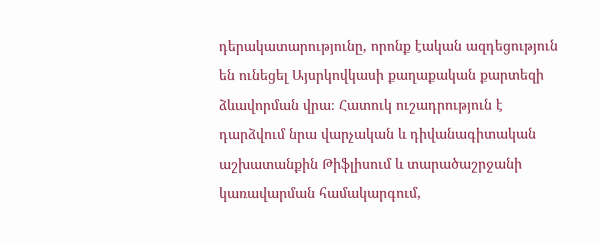դերակատարությունը, որոնք էական ազդեցություն են ունեցել Այսրկովկասի քաղաքական քարտեզի ձևավորման վրա։ Հատուկ ուշադրություն է դարձվում նրա վարչական և դիվանագիտական աշխատանքին Թիֆլիսում և տարածաշրջանի կառավարման համակարգում,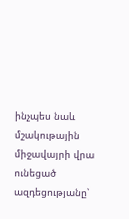ինչպես նաև մշակութային միջավայրի վրա ունեցած ազդեցությանը՝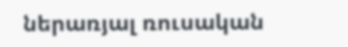ներառյալ ռուսական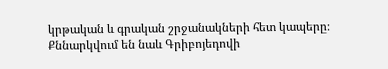կրթական և գրական շրջանակների հետ կապերը։ Քննարկվում են նաև Գրիբոյեդովի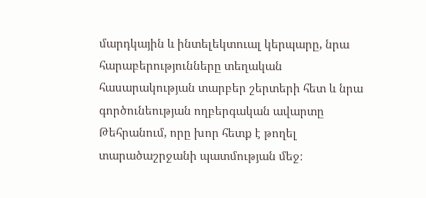մարդկային և ինտելեկտուալ կերպարը, նրա հարաբերությունները տեղական հասարակության տարբեր շերտերի հետ և նրա գործունեության ողբերգական ավարտը Թեհրանում, որը խոր հետք է թողել տարածաշրջանի պատմության մեջ։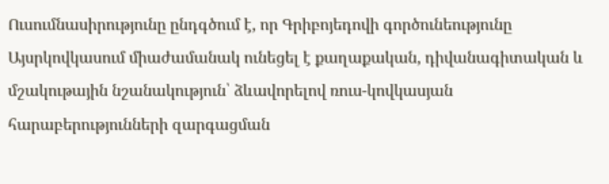Ուսումնասիրությունը ընդգծում է, որ Գրիբոյեդովի գործունեությունը Այսրկովկասում միաժամանակ ունեցել է քաղաքական, դիվանագիտական և մշակութային նշանակություն՝ ձևավորելով ռուս-կովկասյան հարաբերությունների զարգացման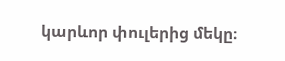կարևոր փուլերից մեկը։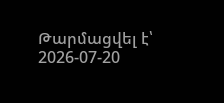Թարմացվել է՝ 2026-07-20